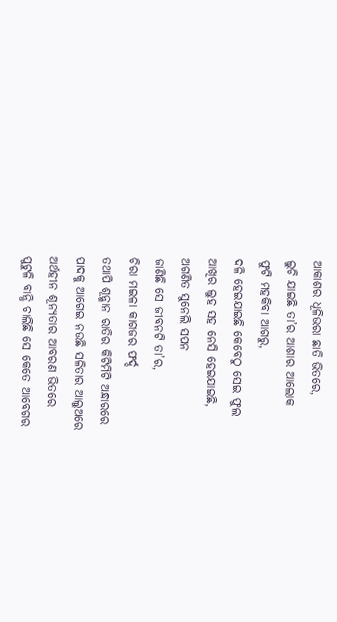ଆକାଶର ଧୂଳିଭରା ଛାତି ଭିତରେ,
ଲୁଚି ଯାଇଛି ତା’ର ଆଶାର ଆଲୋକ
ଫୁଟି ମହକିବା ଆଗରୁ,
ଦଳି ହେଇଯାଇଛି କେବେଠୁ ସେଇ ଫୁଲ
ଆଖିର ଲୁହ ସହ ନେସି ହେଇଯାଇଛି,
ଅଗଣିତ ସୁନେଲି ସପନ
ଜାଣିଛି ସେ ଜୀବନଟି ତା’ର,
ଚିରା ମଇଳା କାଗଜର ଫର୍ଦ୍ଦ
ତଥାପି ଶୂନ୍ଶାନ ରାତିର କିଟିମିଟି ଅନ୍ଧାରରେ
ପାଦକୁ ଆଗେଇ ନଉଛି ସଳିତାର ଆଲୁଅରେ
ଅର୍ଥହୀନ ଶୂନ୍ୟତାର ଆବରଣ ଭିତରେ
ପୁଟୁଳି ବାନ୍ଧି ଚାଲିଛି ସେ କେତେ ଆବେଗର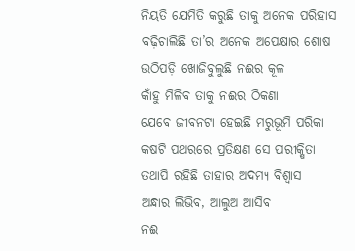ନିୟତି ଯେମିତି କରୁଛି ତାକୁ ଅନେକ ପରିହାସ
ବଢ଼ିଚାଲିଛି ତା’ର ଅନେକ ଅପେକ୍ଷାର ଶୋଷ
ଉଠିପଡ଼ି ଖୋଜିବୁଲୁଛି ନଈର କୂଳ
କାଁହୁ ମିଳିବ ତାକୁ ନଈର ଠିକଣା
ଯେବେ ଜୀବନଟା ହେଇଛି ମରୁଭୂମି ପରିକା
କଷଟି ପଥରରେ ପ୍ରତିକ୍ଷଣ ସେ ପରୀକ୍ଷିତା
ତଥାପି ରହିଛି ତାହାର ଅଦମ୍ୟ ବିଶ୍ୱାସ
ଅନ୍ଧାର ଲିଭିବ, ଆଲୁଅ ଆସିବ
ନଈ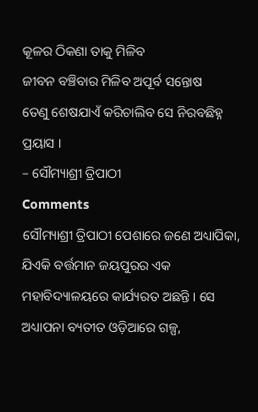କୂଳର ଠିକଣା ତାକୁ ମିଳିବ
ଜୀବନ ବଞ୍ଚିବାର ମିଳିବ ଅପୂର୍ବ ସନ୍ତୋଷ
ତେଣୁ ଶେଷଯାଏଁ କରିଚାଲିବ ସେ ନିରବଛିହ୍ନ ପ୍ରୟାସ ।
– ସୌମ୍ୟାଶ୍ରୀ ତ୍ରିପାଠୀ
Comments
ସୌମ୍ୟାଶ୍ରୀ ତ୍ରିପାଠୀ ପେଶାରେ ଜଣେ ଅଧ୍ୟାପିକା, ଯିଏକି ବର୍ତ୍ତମାନ ଜୟପୁରର ଏକ ମହାବିଦ୍ୟାଳୟରେ କାର୍ଯ୍ୟରତ ଅଛନ୍ତି । ସେ ଅଧ୍ୟାପନା ବ୍ୟତୀତ ଓଡ଼ିଆରେ ଗଳ୍ପ,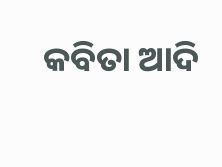କବିତା ଆଦି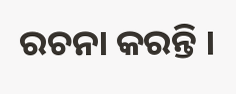ରଚନା କରନ୍ତି ।